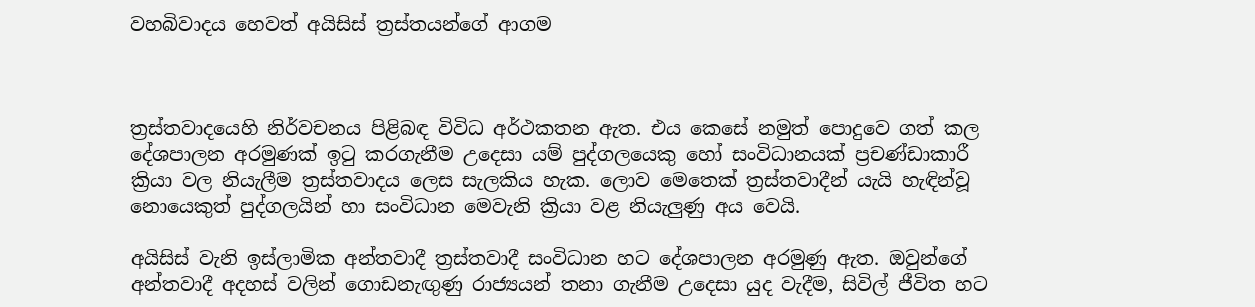වහබිවාදය හෙවත් අයිසිස් ත්‍රස්තයන්ගේ ආගම



ත්‍රස්තවාදයෙහි නිර්වචනය පිළිබඳ විවිධ අර්ථකතන ඇත. එය කෙසේ නමුත් පොදුවෙ ගත් කල දේශපාලන අරමුණක් ඉටු කරගැනීම උදෙසා යම් පුද්ගලයෙකු හෝ සංවිධානයක් ප්‍රචණ්ඩාකාරී ක්‍රියා වල නියැලීම ත්‍රස්තවාදය ලෙස සැලකිය හැක. ලොව මෙතෙක් ත්‍රස්තවාදීන් යැයි හැඳින්වූ නොයෙකුත් පුද්ගලයින් හා සංවිධාන මෙවැනි ක්‍රියා වළ නියැලුණු අය වෙයි.

අයිසිස් වැනි ඉස්ලාමික අන්තවාදී ත්‍රස්තවාදී සංවිධාන හට දේශපාලන අරමුණු ඇත. ඔවුන්ගේ අන්තවාදී අදහස් වලින් ගොඩනැඟුණු රාජ්‍යයන් තනා ගැනීම උදෙසා යුද වැදීම, සිවිල් ජීවිත හට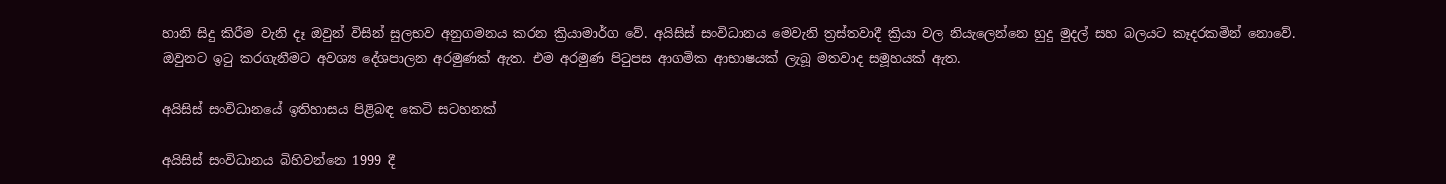හානි සිදු කිරීම වැනි දෑ ඔවුන් විසින් සුලභව අනුගමනය කරන ක්‍රියාමාර්ග වේ. අයිසිස් සංවිධානය මෙවැනි ත්‍රස්තවාදී ක්‍රියා වල නියැලෙන්නෙ හුදු මුදල් සහ බලයට කෑදරකමින් නොවේ. ඔවුනට ඉටු කරගැනීමට අවශ්‍ය දේශපාලන අරමුණක් ඇත. එම අරමුණ පිටුපස ආගමික ආභාෂයක් ලැබූ මතවාද සමූහයක් ඇත.

අයිසිස් සංවිධානයේ ඉතිහාසය පිළිබඳ කෙටි සටහනක්

අයිසිස් සංවිධානය බිහිවන්නෙ 1999 දී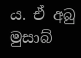ය. ඒ අබු මුසාබ්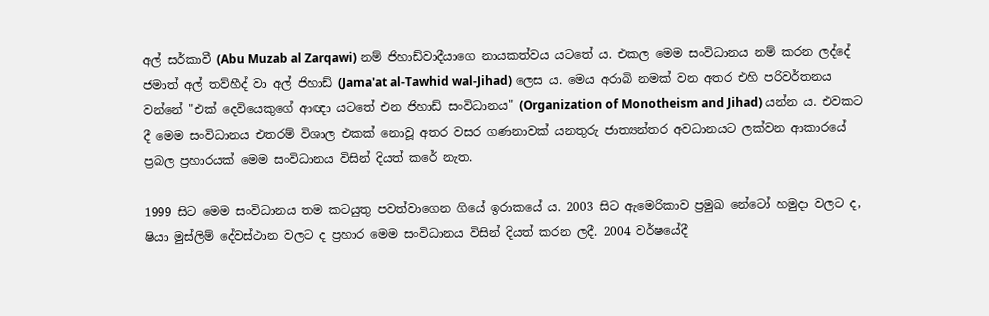අල් සර්කාවී (Abu Muzab al Zarqawi) නම් ජිහාඩ්වාදීයාගෙ නායකත්වය යටතේ ය. එකල මෙම සංවිධානය නම් කරන ලද්දේ ජමාත් අල් තව්හීද් වා අල් ජිහාඩ් (Jama'at al-Tawhid wal-Jihad) ලෙස ය. මෙය අරාබි නමක් වන අතර එහි පරිවර්තනය වන්නේ "එක් දෙවියෙකුගේ ආඥා යටතේ එන ජිහාඩ් සංවිධානය" (Organization of Monotheism and Jihad) යන්න ය. එවකට දී මෙම සංවිධානය එතරම් විශාල එකක් නොවූ අතර වසර ගණනාවක් යනතුරු ජාත්‍යන්තර අවධානයට ලක්වන ආකාරයේ ප්‍රබල ප්‍රහාරයක් මෙම සංවිධානය විසින් දියත් කරේ නැත.

1999 සිට මෙම සංවිධානය තම කටයුතු පවත්වාගෙන ගියේ ඉරාකයේ ය. 2003 සිට ඇමෙරිකාව ප්‍රමුඛ නේටෝ හමුදා වලට ද, ෂියා මුස්ලිම් දේවස්ථාන වලට ද ප්‍රහාර මෙම සංවිධානය විසින් දියත් කරන ලදී. 2004 වර්ෂයේදී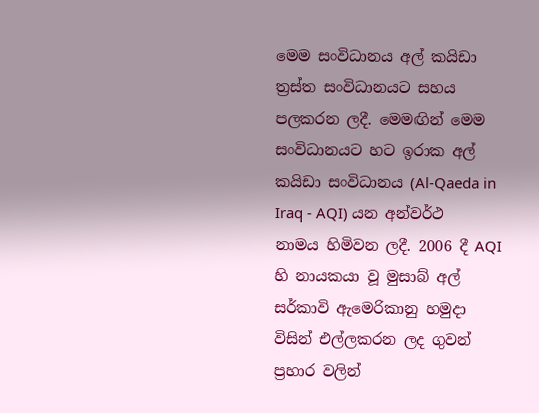මෙම සංවිධානය අල් කයිඩා ත්‍රස්ත සංවිධානයට සහය පලකරන ලදී. මෙමඟින් මෙම සංවිධානයට හට ඉරාක අල් කයිඩා සංවිධානය (Al-Qaeda in Iraq - AQI) යන අන්වර්ථ නාමය හිමිවන ලදී. 2006 දී AQI හි නායකයා වූ මුසාබ් අල් සර්කාවි ඇමෙරිකානු හමුදා විසින් එල්ලකරන ලද ගුවන් ප්‍රහාර වලින්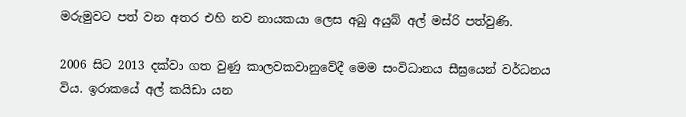මරුමුවට පත් වන අතර එහි නව නායකයා ලෙස අබු අයුබ් අල් මස්රි පත්වුණි.

2006 සිට 2013 දක්වා ගත වුණු කාලවකවානුවේදී මෙම සංවිධානය සීඝ්‍රයෙන් වර්ධනය විය. ඉරාකයේ අල් කයිඩා යන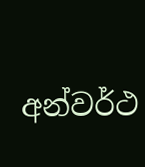අන්වර්ථ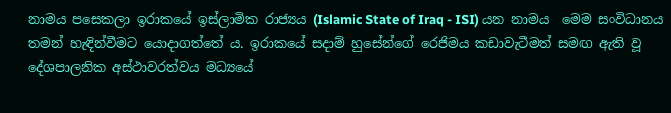නාමය පසෙකලා ඉරාකයේ ඉස්ලාමික රාජ්‍යය (Islamic State of Iraq - ISI) යන නාමය  මෙම සංවිධානය තමන් හැඳින්වීමට යොදාගත්තේ ය. ඉරාකයේ සදාම් හුසේන්ගේ රෙජිමය කඩාවැටීමත් සමඟ ඇති වූ දේශපාලනික අස්ථාවරත්වය මධ්‍යයේ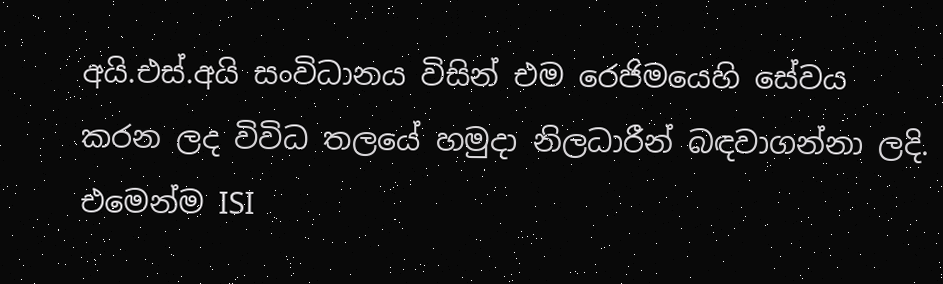අයි.එස්.අයි සංවිධානය විසින් එම රෙජිමයෙහි සේවය කරන ලද විවිධ තලයේ හමුදා නිලධාරීන් බඳවාගන්නා ලදි. එමෙන්ම ISI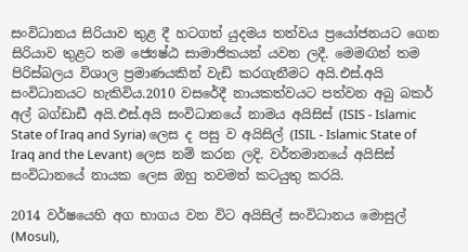සංවිධානය සිරියාව තුළ දී හටගත් යුදමය තත්වය ප්‍රයෝජනයට ගෙන සිරියාව තුළට තම ජ්‍යෙෂ්ඨ සාමාජිකයන් යවන ලදී. මෙමඟින් තම පිරිස්බලය විශාල ප්‍රමාණයකින් වැඩි කරගැනීමට අයි.එස්.අයි සංවිධානයට හැකිවිය.2010 වසරේදී නායකත්වයට පත්වන අබු බකර් අල් බග්ඩාඩී අයි.එස්.අයි සංවිධානයේ නාමය අයිසිස් (ISIS - Islamic State of Iraq and Syria) ලෙස ද පසු ව අයිසිල් (ISIL - Islamic State of Iraq and the Levant) ලෙස නම් කරන ලදි. වර්තමානයේ අයිසිස් සංවිධානයේ නායක ලෙස ඔහු තවමත් කටයුතු කරයි.

2014 වර්ෂයෙහි අග භාගය වන විට අයිසිල් සංවිධානය මොසුල් (Mosul),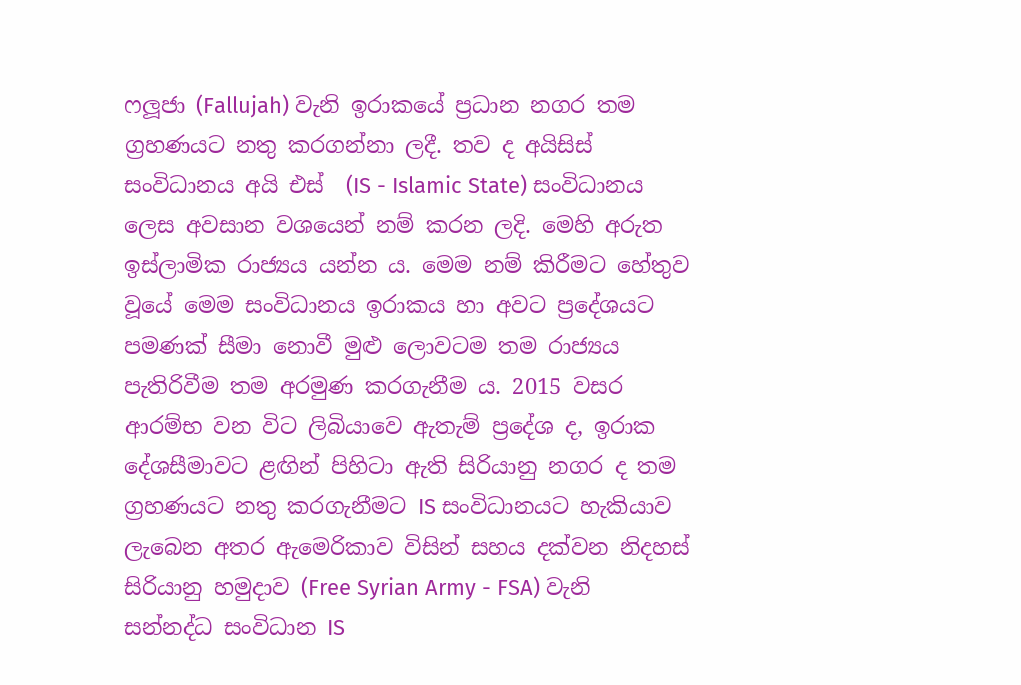ෆලූජා (Fallujah) වැනි ඉරාකයේ ප්‍රධාන නගර තම ග්‍රහණයට නතු කරගන්නා ලදී. තව ද අයිසිස් සංවිධානය අයි එස්  (IS - Islamic State) සංවිධානය ලෙස අවසාන වශයෙන් නම් කරන ලදි. මෙහි අරුත ඉස්ලාමික රාජ්‍යය යන්න ය. මෙම නම් කිරීමට හේතුව වූයේ මෙම සංවිධානය ඉරාකය හා අවට ප්‍රදේශයට පමණක් සීමා නොවී මුළු ලොවටම තම රාජ්‍යය පැතිරිවීම තම අරමුණ කරගැනීම ය. 2015 වසර ආරම්භ වන විට ලිබියාවෙ ඇතැම් ප්‍රදේශ ද, ඉරාක දේශසීමාවට ළඟින් පිහිටා ඇති සිරියානු නගර ද තම ග්‍රහණයට නතු කරගැනීමට IS සංවිධානයට හැකියාව ලැබෙන අතර ඇමෙරිකාව විසින් සහය දක්වන නිදහස් සිරියානු හමුදාව (Free Syrian Army - FSA) වැනි සන්නද්ධ සංවිධාන IS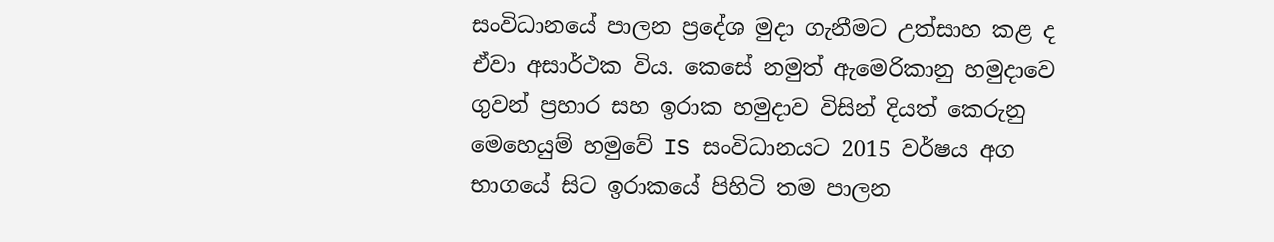සංවිධානයේ පාලන ප්‍රදේශ මුදා ගැනීමට උත්සාහ කළ ද ඒවා අසාර්ථක විය. කෙසේ නමුත් ඇමෙරිකානු හමුදාවෙ ගුවන් ප්‍රහාර සහ ඉරාක හමුදාව විසින් දියත් කෙරුනු මෙහෙයුම් හමුවේ IS සංවිධානයට 2015 වර්ෂය අග භාගයේ සිට ඉරාකයේ පිහිටි තම පාලන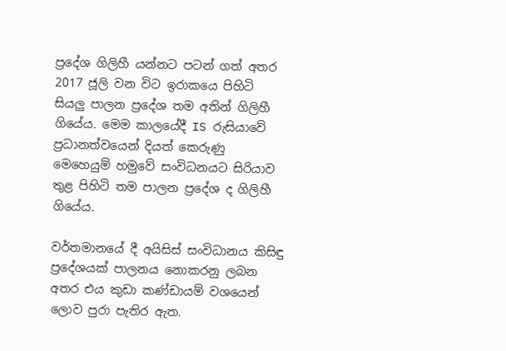ප්‍රදේශ ගිලිහී යන්නට පටන් ගත් අතර 2017 ජූලි වන විට ඉරාකයෙ පිහිටි සියලු පාලන ප්‍රදේශ තම අතින් ගිලිහී ගියේය. මෙම කාලයේදී IS රුසියාවේ ප්‍රධානත්වයෙන් දියත් කෙරුණු මෙහෙයුම් හමුවේ සංවිධනයට සිරියාව තුළ පිහිටි තම පාලන ප්‍රදේශ ද ගිලිහී ගියේය.

වර්තමානයේ දී අයිසිස් සංවිධානය කිසිඳු ප්‍රදේශයක් පාලනය නොකරනු ලබන අතර එය කුඩා කණ්ඩායම් වශයෙන් ලොව පුරා පැතිර ඇත.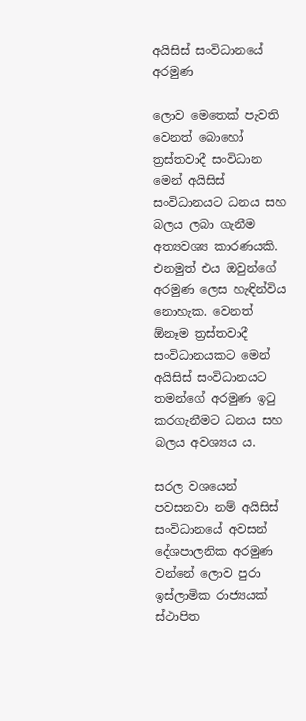අයිසිස් සංවිධානයේ අරමුණ

ලොව මෙතෙක් පැවති වෙනත් බොහෝ ත්‍රස්තවාදී සංවිධාන මෙන් අයිසිස් සංවිධානයට ධනය සහ බලය ලබා ගැනීම අත්‍යවශ්‍ය කාරණයකි. එනමුත් එය ඔවුන්ගේ අරමුණ ලෙස හැඳින්විය නොහැක. වෙනත් ඕනෑම ත්‍රස්තවාදී සංවිධානයකට මෙන් අයිසිස් සංවිධානයට තමන්ගේ අරමුණ ඉටු කරගැනීමට ධනය සහ බලය අවශ්‍යය ය.

සරල වශයෙන් පවසනවා නම් අයිසිස් සංවිධානයේ අවසන් දේශපාලනික අරමුණ වන්නේ ලොව පුරා ඉස්ලාමික රාජ්‍යයක් ස්ථාපිත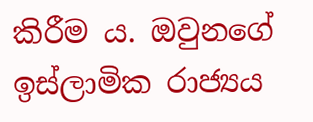කිරීම ය. ඔවුනගේ ඉස්ලාමික රාජ්‍යය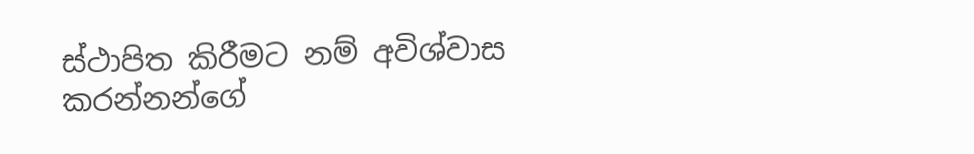ස්ථාපිත කිරීමට නම් අවිශ්වාස කරන්නන්ගේ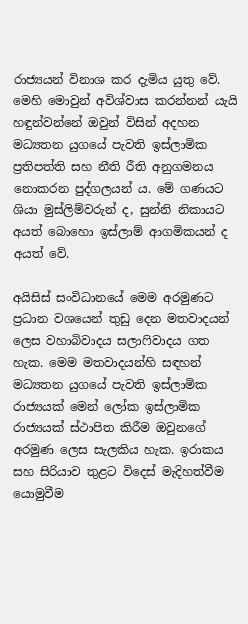රාජ්‍යයන් විනාශ කර දැමිය යුතු වේ. මෙහි මොවුන් අවිශ්වාස කරන්නන් යැයි හඳුන්වන්නේ ඔවුන් විසින් අදහන මධ්‍යතන යුගයේ පැවති ඉස්ලාමික ප්‍රතිපත්ති සහ නීති රීති අනුගමනය නොකරන පුද්ගලයන් ය. මේ ගණයට ශියා මුස්ලිම්වරුන් ද, සුන්නි නිකායට අයත් බොහො ඉස්ලාම් ආගමිකයන් ද අයත් වේ.

අයිසිස් සංවිධානයේ මෙම අරමුණට ප්‍රධාන වශයෙන් තුඩු දෙන මතවාදයන් ලෙස වහාබිවාදය සලාෆිවාදය ගත හැක. මෙම මතවාදයන්හි සඳහන් මධ්‍යතන යුගයේ පැවති ඉස්ලාමික රාජ්‍යයක් මෙන් ලෝක ඉස්ලාමික රාජ්‍යයක් ස්ථාපිත කිරීම ඔවුනගේ අරමුණ ලෙස සැලකිය හැක. ඉරාකය සහ සිරියාව තුළට විදෙස් මැදිහත්වීම යොමුවීම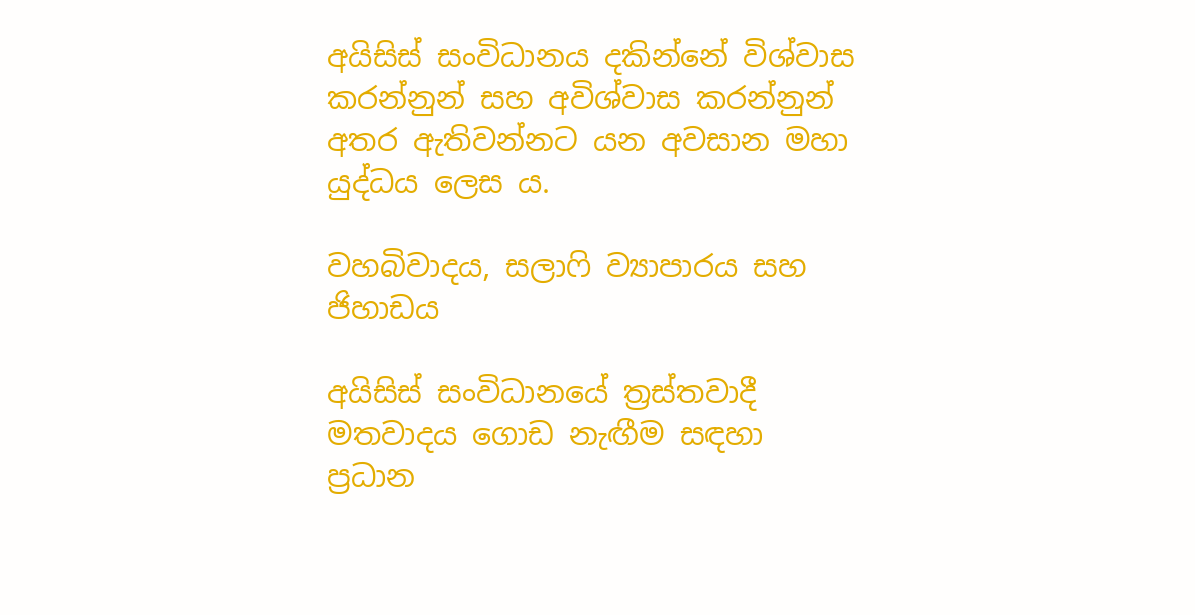අයිසිස් සංවිධානය දකින්නේ විශ්වාස කරන්නුන් සහ අවිශ්වාස කරන්නුන් අතර ඇතිවන්නට යන අවසාන මහා යුද්ධය ලෙස ය.

වහබිවාදය, සලාෆි ව්‍යාපාරය සහ ජිහාඩය

අයිසිස් සංවිධානයේ ත්‍රස්තවාදී  මතවාදය ගොඩ නැඟීම සඳහා ප්‍රධාන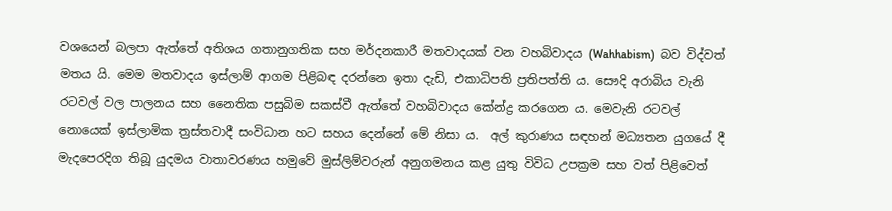වශයෙන් බලපා ඇත්තේ අතිශය ගතානුගතික සහ මර්දනකාරී මතවාදයක් වන වහබිවාදය (Wahhabism)  බව විද්වත් මතය යි. මෙම මතවාදය ඉස්ලාම් ආගම පිළිබඳ දරන්නෙ ඉතා දැඩි, එකාධිපති ප්‍රතිපත්ති ය. සෞදි අරාබිය වැනි රටවල් වල පාලනය සහ නෛතික පසුබිම සකස්වී ඇත්තේ වහබිවාදය කේන්ද්‍ර කරගෙන ය. මෙවැනි රටවල් නොයෙක් ඉස්ලාමික ත්‍රස්තවාදී සංවිධාන හට සහය දෙන්නේ මේ නිසා ය.  අල් කුරාණය සඳහන් මධ්‍යතන යුගයේ දී මැදපෙරදිග තිබූ යුදමය වාතාවරණය හමුවේ මුස්ලිම්වරුන් අනුගමනය කළ යුතු විවිධ උපක්‍රම සහ වත් පිළිවෙත්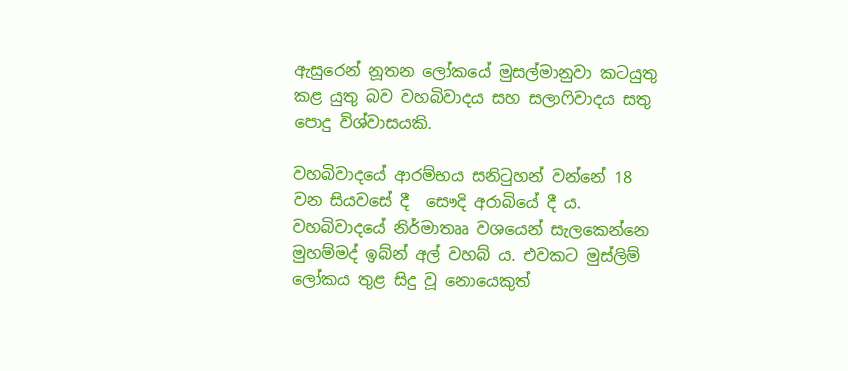ඇසුරෙන් නූතන ලෝකයේ මුසල්මානුවා කටයුතු කළ යුතු බව වහබිවාදය සහ සලාෆිවාදය සතු පොදු විශ්වාසයකි.

වහබිවාදයේ ආරම්භය සනිටුහන් වන්නේ 18 වන සියවසේ දී  සෞදි අරාබියේ දී ය. වහබිවාදයේ නිර්මාතෲ වශයෙන් සැලකෙන්නෙ මුහම්මද් ඉබ්න් අල් වහබ් ය. එවකට මුස්ලිම් ලෝකය තුළ සිදු වූ නොයෙකුත්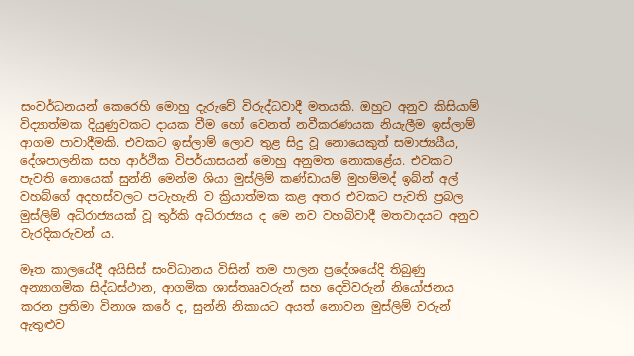සංවර්ධනයන් කෙරෙහි මොහු දැරුවේ විරුද්ධවාදී මතයකි. ඔහුට අනුව කිසියාම් විද්‍යාත්මක දියුණුවකට දායක වීම හෝ වෙනත් නවීකරණයක නියැලීම ඉස්ලාම් ආගම පාවාදීමකි. එවකට ඉස්ලාම් ලොව තුළ සිදු වූ නොයෙකුත් සමාජ්‍යයීය, දේශපාලනික සහ ආර්ථික විපර්යාසයන් මොහු අනුමත නොකළේය. එවකට පැවති නොයෙක් සුන්නි මෙන්ම ශියා මුස්ලිම් කණ්ඩායම් මුහම්මද් ඉබ්න් අල් වහබ්ගේ අදහස්වලට පටැහැනි ව ක්‍රියාත්මක කළ අතර එවකට පැවති ප්‍රබල මුස්ලිම් අධිරාජ්‍යයක් වූ තුර්කි අධිරාජ්‍යය ද මෙ නව වහබිවාදී මතවාදයට අනුව වැරදිකරුවන් ය.

මෑත කාලයේදී අයිසිස් සංවිධානය විසින් තම පාලන ප්‍රදේශයේදි තිබුණු අන්‍යාගමික සිද්ධස්ථාන, ආගමික ශාස්තෲවරුන් සහ දෙවිවරුන් නියෝජනය කරන ප්‍රතිමා විනාශ කරේ ද, සුන්නි නිකායට අයත් නොවන මුස්ලිම් වරුන් ඇතුළුව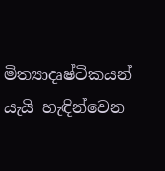මිත්‍යාදෘෂ්ටිකයන් යැයි හැඳින්වෙන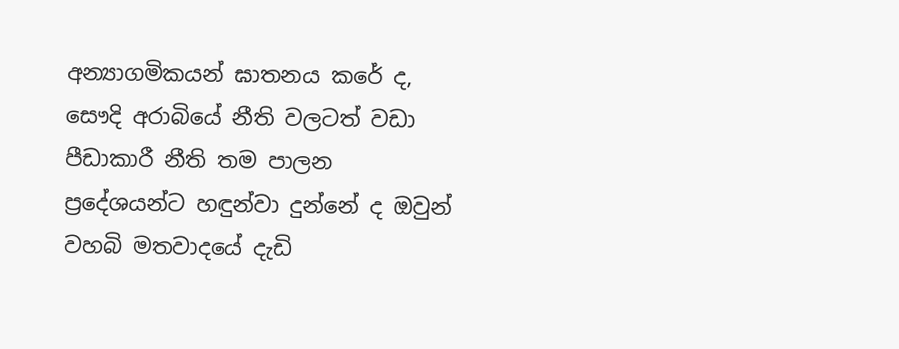අන්‍යාගමිකයන් ඝාතනය කරේ ද, සෞදි අරාබියේ නීති වලටත් වඩා පීඩාකාරී නීති තම පාලන ප්‍රදේශයන්ට හඳුන්වා දුන්නේ ද ඔවුන් වහබි මතවාදයේ දැඩි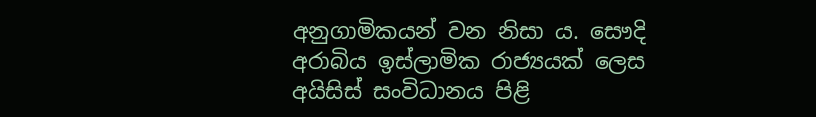අනුගාමිකයන් වන නිසා ය. සෞදි අරාබිය ඉස්ලාමික රාජ්‍යයක් ලෙස අයිසිස් සංවිධානය පිළි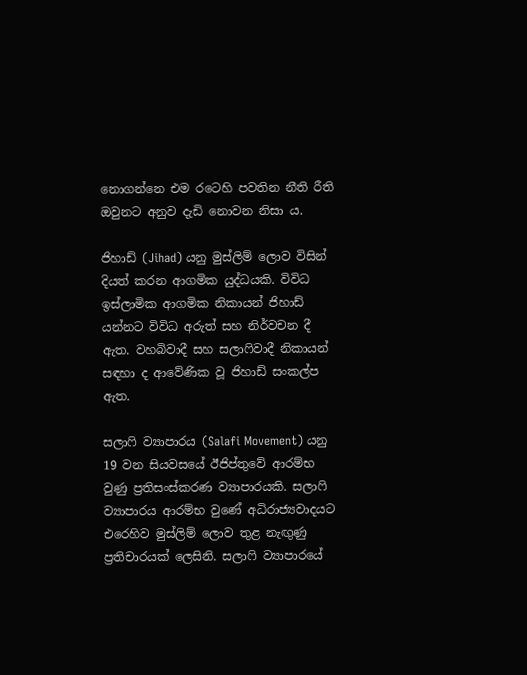නොගන්නෙ එම රටෙහි පවතින නීති රීති ඔවුනට අනුව දැඩි නොවන නිසා ය.

ජිහාඩ් (Jihad) යනු මුස්ලිම් ලොව විසින් දියත් කරන ආගමික යුද්ධයකි. විවිධ ඉස්ලාමික ආගමික නිකායන් ජිහාඩ් යන්නට විවිධ අරුත් සහ නිර්වචන දී ඇත. වහබිවාදී සහ සලාෆිවාදී නිකායන් සඳහා ද ආවේණික වූ ජිහාඩ් සංකල්ප ඇත.

සලාෆි ව්‍යාපාරය (Salafi Movement) යනු 19 වන සියවසයේ ඊජිප්තුවේ ආරම්භ වුණු ප්‍රතිසංස්කරණ ව්‍යාපාරයකි. සලාෆි ව්‍යාපාරය ආරම්භ වුණේ අධිරාජ්‍යවාදයට එරෙහිව මුස්ලිම් ලොව තුළ නැඟුණු ප්‍රතිචාරයක් ලෙසිනි. සලාෆි ව්‍යාපාරයේ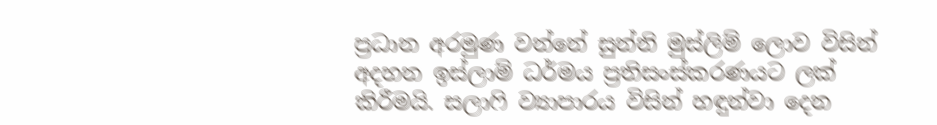ප්‍රධාන අරමුණ වන්නේ සුන්නි මුස්ලිම් ලොව විසින් අදහන ඉස්ලාම් ධර්මය ප්‍රතිසංස්කරණයට ලක් කිරීමයි. සලාෆි ව්‍යාපාරය විසින් හඳුන්වා දෙන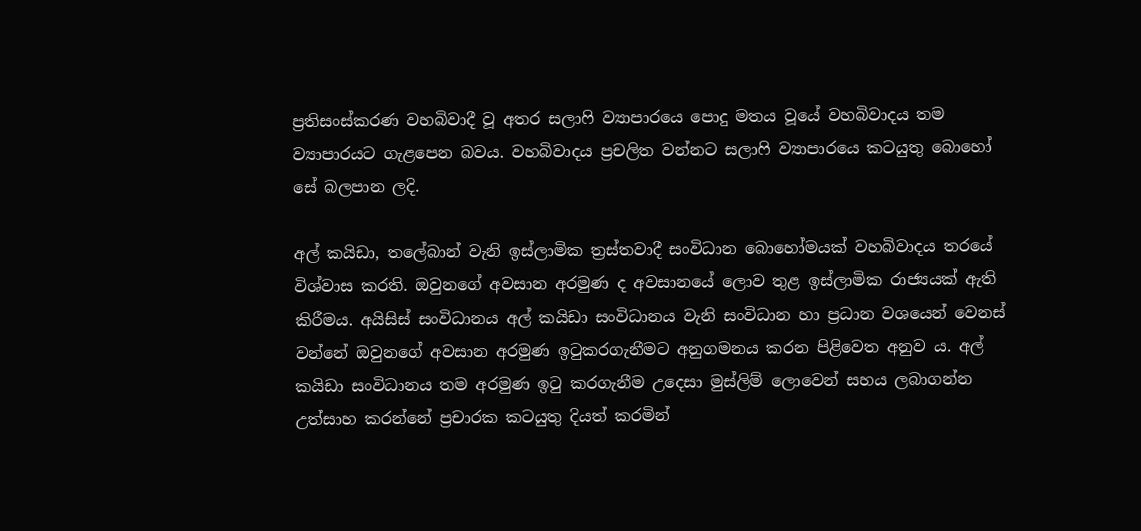ප්‍රතිසංස්කරණ වහබිවාදී වූ අතර සලාෆි ව්‍යාපාරයෙ පොදු මතය වූයේ වහබිවාදය තම ව්‍යාපාරයට ගැළපෙන බවය. වහබිවාදය ප්‍රචලිත වන්නට සලාෆි ව්‍යාපාරයෙ කටයුතු බොහෝ සේ බලපාන ලදි.

අල් කයිඩා, තලේබාන් වැනි ඉස්ලාමික ත්‍රස්තවාදී සංවිධාන බොහෝමයක් වහබිවාදය තරයේ විශ්වාස කරති. ඔවුනගේ අවසාන අරමුණ ද අවසානයේ ලොව තුළ ඉස්ලාමික රාජ්‍යයක් ඇති කිරීමය. අයිසිස් සංවිධානය අල් කයිඩා සංවිධානය වැනි සංවිධාන හා ප්‍රධාන වශයෙන් වෙනස් වන්නේ ඔවුනගේ අවසාන අරමුණ ඉටුකරගැනීමට අනුගමනය කරන පිළිවෙත අනුව ය. අල් කයිඩා සංවිධානය තම අරමුණ ඉටු කරගැනීම උදෙසා මුස්ලිම් ලොවෙන් සහය ලබාගන්න උත්සාහ කරන්නේ ප්‍රචාරක කටයුතු දියත් කරමින්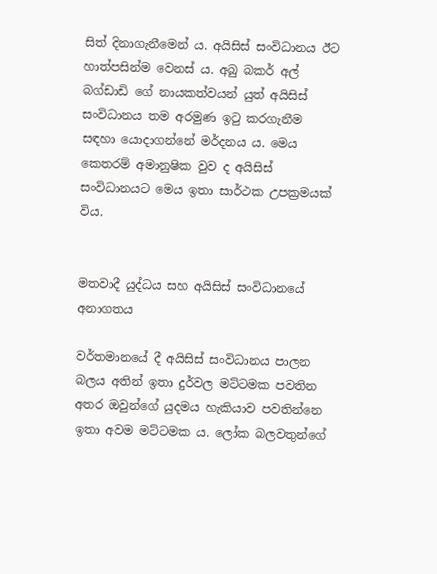සිත් දිනාගැනීමෙන් ය. අයිසිස් සංවිධානය ඊට හාත්පසින්ම වෙනස් ය. අබු බකර් අල් බග්ඩාඩි ගේ නායකත්වයන් යුත් අයිසිස් සංවිධානය තම අරමුණ ඉටු කරගැනීම සඳහා යොදාගන්නේ මර්දනය ය. මෙය කෙතරම් අමානුෂික වුව ද අයිසිස් සංවිධානයට මෙය ඉතා සාර්ථක උපක්‍රමයක් විය.


මතවාදී යුද්ධය සහ අයිසිස් සංවිධානයේ අනාගතය

වර්තමානයේ දී අයිසිස් සංවිධානය පාලන බලය අතින් ඉතා දුර්වල මට්ටමක පවතින අතර ඔවුන්ගේ යුදමය හැකියාව පවතින්නෙ ඉතා අවම මට්ටමක ය. ලෝක බලවතුන්ගේ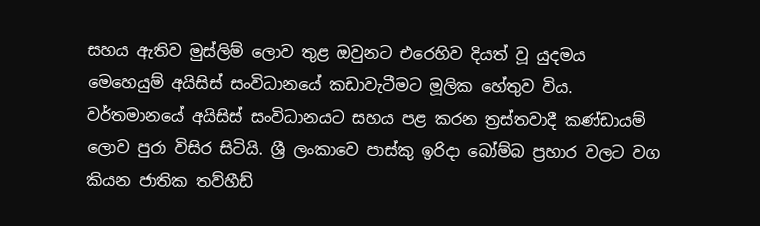සහය ඇතිව මුස්ලිම් ලොව තුළ ඔවුනට එරෙහිව දියත් වූ යුදමය මෙහෙයුම් අයිසිස් සංවිධානයේ කඩාවැටීමට මූලික හේතුව විය. වර්තමානයේ අයිසිස් සංවිධානයට සහය පළ කරන ත්‍රස්තවාදී කණ්ඩායම් ලොව පුරා විසිර සිටියි. ශ්‍රී ලංකාවෙ පාස්කු ඉරිදා බෝම්බ ප්‍රහාර වලට වග කියන ජාතික තව්හීඩ්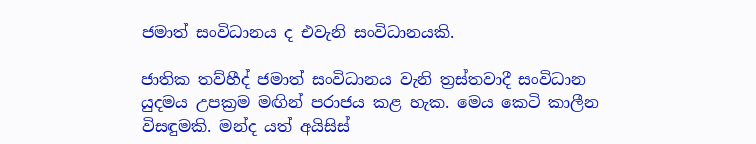ජමාත් සංවිධානය ද එවැනි සංවිධානයකි.

ජාතික තව්හීද් ජමාත් සංවිධානය වැනි ත්‍රස්තවාදී සංවිධාන යුදමය උපක්‍රම මඟින් පරාජය කළ හැක. මෙය කෙටි කාලීන විසඳුමකි. මන්ද යත් අයිසිස්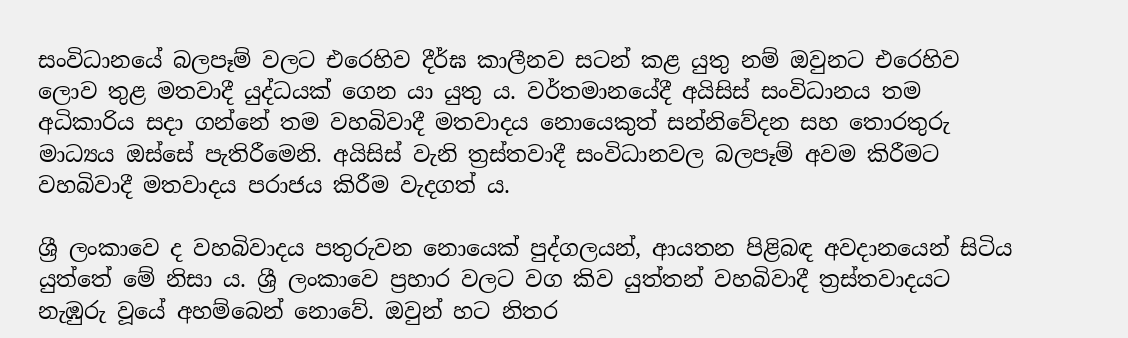සංවිධානයේ බලපෑම් වලට එරෙහිව දීර්ඝ කාලීනව සටන් කළ යුතු නම් ඔවුනට එරෙහිව ලොව තුළ මතවාදී යුද්ධයක් ගෙන යා යුතු ය. වර්තමානයේදී අයිසිස් සංවිධානය තම අධිකාරිය සදා ගන්නේ තම වහබිවාදී මතවාදය නොයෙකුත් සන්නිවේදන සහ තොරතුරු මාධ්‍යය ඔස්සේ පැතිරීමෙනි. අයිසිස් වැනි ත්‍රස්තවාදී සංවිධානවල බලපෑම් අවම කිරීමට වහබිවාදී මතවාදය පරාජය කිරීම වැදගත් ය.

ශ්‍රී ලංකාවෙ ද වහබිවාදය පතුරුවන නොයෙක් පුද්ගලයන්, ආයතන පිළිබඳ අවදානයෙන් සිටිය යුත්තේ මේ නිසා ය. ශ්‍රී ලංකාවෙ ප්‍රහාර වලට වග කිව යුත්තන් වහබිවාදී ත්‍රස්තවාදයට නැඹුරු වූයේ අහම්බෙන් නොවේ. ඔවුන් හට නිතර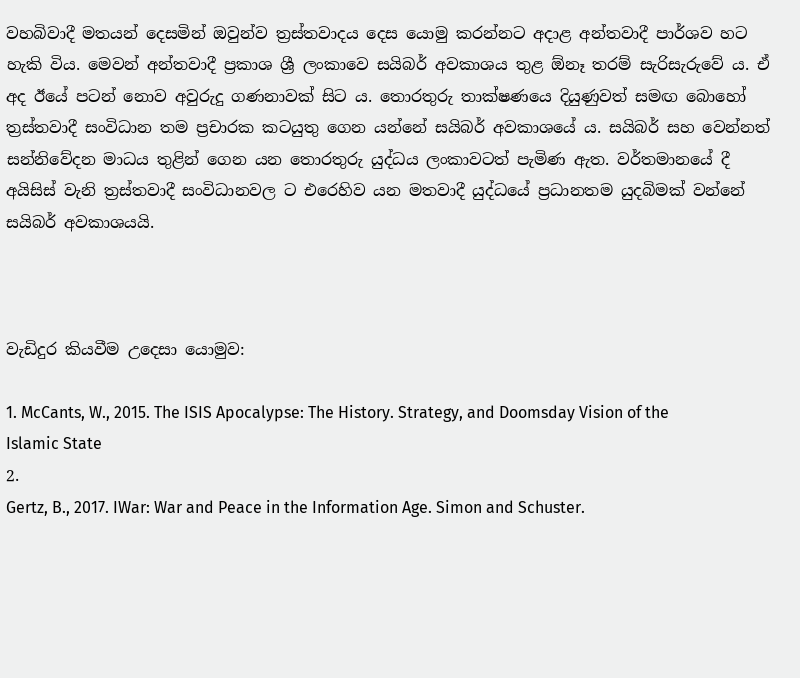වහබිවාදී මතයන් දෙසමින් ඔවුන්ව ත්‍රස්තවාදය දෙස යොමු කරන්නට අදාළ අන්තවාදී පාර්ශව හට හැකි විය. මෙවන් අන්තවාදී ප්‍රකාශ ශ්‍රී ලංකාවෙ සයිබර් අවකාශය තුළ ඕනෑ තරම් සැරිසැරුවේ ය. ඒ අද ඊයේ පටන් නොව අවුරුදු ගණනාවක් සිට ය. තොරතුරු තාක්ෂණයෙ දියුණුවත් සමඟ බොහෝ ත්‍රස්තවාදී සංවිධාන තම ප්‍රචාරක කටයුතු ගෙන යන්නේ සයිබර් අවකාශයේ ය. සයිබර් සහ වෙන්නත් සන්නිවේදන මාධය තුළින් ගෙන යන තොරතුරු යුද්ධය ලංකාවටත් පැමිණ ඇත. වර්තමානයේ දී අයිසිස් වැනි ත්‍රස්තවාදී සංවිධානවල ට එරෙහිව යන මතවාදී යුද්ධයේ ප්‍රධානතම යුදබිමක් වන්නේ සයිබර් අවකාශයයි.



වැඩිදුර කියවීම උදෙසා යොමුව:

1. McCants, W., 2015. The ISIS Apocalypse: The History. Strategy, and Doomsday Vision of the Islamic State
2.
Gertz, B., 2017. IWar: War and Peace in the Information Age. Simon and Schuster.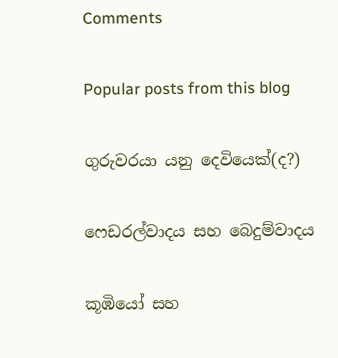Comments

Popular posts from this blog

ගුරුවරයා යනු දෙවියෙක්(ද?)

ෆෙඩරල්වාදය සහ බෙදුම්වාදය

කූඹියෝ සහ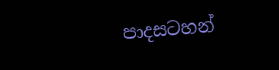පාදසටහන්